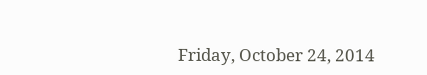Friday, October 24, 2014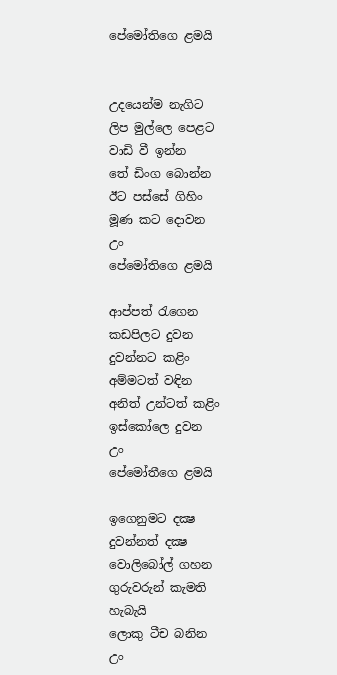පේමෝතිගෙ ළමයි


උදයෙන්ම නැගිට
ලිප මුල්ලෙ පෙළට
වාඩි වී ඉන්න
තේ ඩිංග බොන්න
ඊට පස්සේ ගිහිං
මූණ කට දොවන
උං
පේමෝතිගෙ ළමයි

ආප්පත් රැගෙන
කඩපිලට දුවන
දුවන්නට කළිං
අම්මටත් වඳින
අනිත් උන්ටත් කළිං
ඉස්කෝලෙ දුවන
උං
පේමෝතීගෙ ළමයි

ඉගෙනුමට දක්‍ෂ
දුවන්නත් දක්‍ෂ
වොලිබෝල් ගහන
ගුරුවරුන් කැමති
හැබැයි
ලොකු ටීච බනින
උං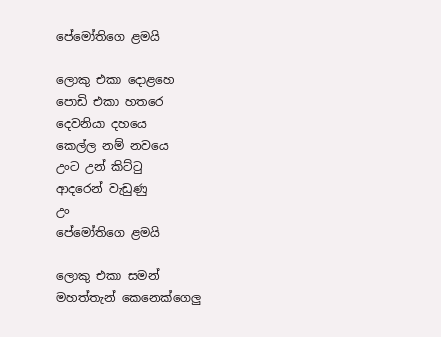පේමෝතිගෙ ළමයි

ලොකු එකා දොළහෙ
පොඩි එකා හතරෙ
දෙවනියා දහයෙ
කෙල්ල නම් නවයෙ
උංට උන් කිට්ටු
ආදරෙන් වැඩුණු
උං
පේමෝතිගෙ ළමයි

ලොකු එකා සමන්
මහත්තැන් කෙනෙක්ගෙලු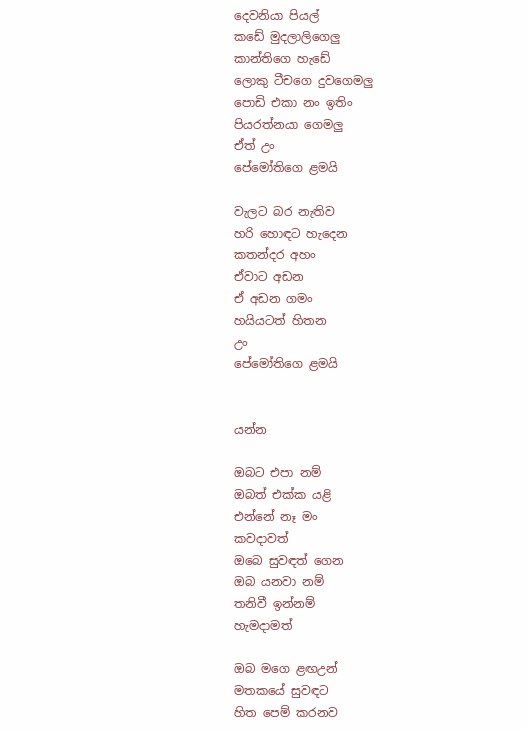දෙවනියා පියල්
කඩේ මුදලාලිගෙලු
කාන්තිගෙ හැඩේ
ලොකු ටීචගෙ දුවගෙමලු
පොඩි එකා නං ඉතිං
පියරත්නයා ගෙමලු
ඒත් උං
පේමෝතිගෙ ළමයි

වැලට බර නැතිව
හරි හොඳට හැදෙන
කතන්දර අහං
ඒවාට අඩන
ඒ අඩන ගමං
හයියටත් හිතන
උං
පේමෝතිගෙ ළමයි


යන්න

ඔබට එපා නම්
ඔබත් එක්ක යළි
එන්නේ නෑ මං
කවදාවත්
ඔබෙ සුවඳත් ගෙන
ඔබ යනවා නම්
තනිවී ඉන්නම්
හැමදාමත්

ඔබ මගෙ ළඟඋන්
මතකයේ සුවඳට
හිත පෙම් කරනව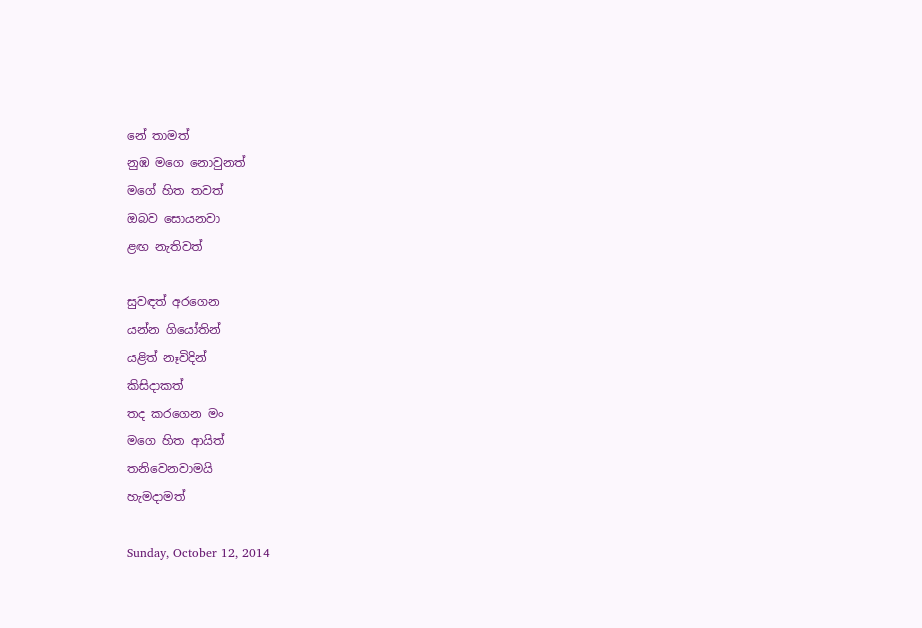නේ තාමත්
නුඹ මගෙ නොවුනත්
මගේ හිත තවත්
ඔබව සොයනවා
ළඟ නැතිවත්

සුවඳත් අරගෙන
යන්න ගියෝතින්
යළිත් නෑවිදින්
කිසිදාකත්
තද කරගෙන මං
මගෙ හිත ආයිත්
තනිවෙනවාමයි
හැමදාමත්

Sunday, October 12, 2014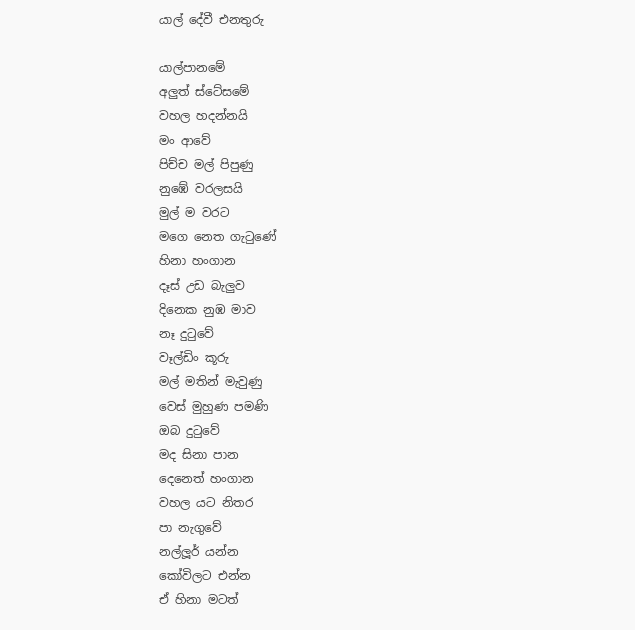යාල් දේවී එනතුරු

යාල්පානමේ
අලුත් ස්ටේසමේ
වහල හදන්නයි
මං ආවේ
පිච්ච මල් පිපුණු
නුඹේ වරලසයි
මුල් ම වරට
මගෙ නෙත ගැටුණේ
හිනා හංගාන
දෑස් උඩ බැලුව
දිනෙක නුඹ මාව
නෑ දුටුවේ
වෑල්ඩිං කූරු
මල් මතින් මැවුණු
වෙස් මුහුණ පමණි
ඔබ දුටුවේ
මද සිනා පාන
දෙනෙත් හංගාන
වහල යට නිතර
පා නැගුවේ
නල්ලූර් යන්න
කෝවිලට එන්න
ඒ හිනා මටත්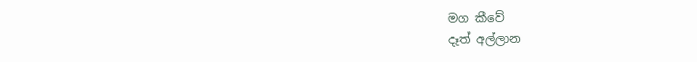මග කීවේ
දෑත් අල්ලාන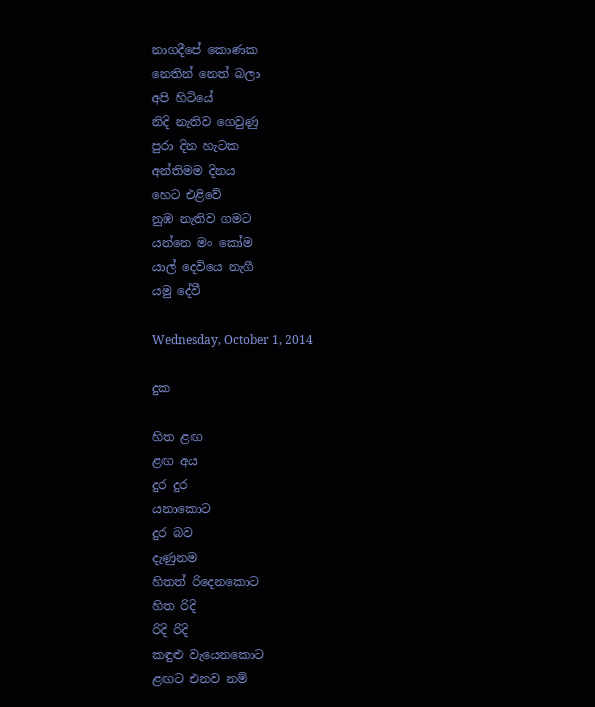නාගදීපේ කොණක
නෙතින් නෙත් බලා
අපි හිටියේ
නිදි නැතිව ගෙවුණු
පුරා දින හැටක
අන්තිමම දිනය
හෙට එළිවේ
නුඹ නැතිව ගමට
යන්නෙ මං කෝම
යාල් දෙවියෙ නැගී
යමු දේවී

Wednesday, October 1, 2014

දුක

හිත ළඟ
ළඟ අය
දුර දුර
යනාකොට
දුර බව
දැණුනම
හිතත් රිදෙනකොට
හිත රිදි
රිදි රිදි
කඳුළු වැයෙනකොට
ළඟට එනව නම්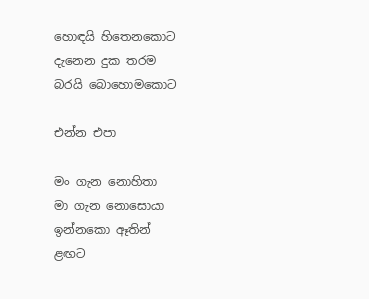හොඳයි හිතෙනකොට
දැනෙන දුක තරම
බරයි බොහොමකොට

එන්න එපා

මං ගැන නොහිතා
මා ගැන නොසොයා
ඉන්නකො ඈතින්
ළඟට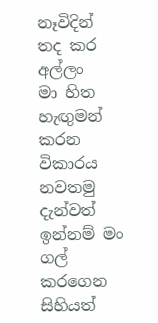නෑවිදින්
තද කර අල්ලං
මා හිත හැඟුමන්
කරන විකාරය
නවතමු දැන්වත්
ඉන්නම් මං
ගල් කරගෙන සිහියත්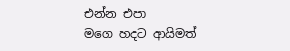එන්න එපා
මගෙ හදට ආයිමත්